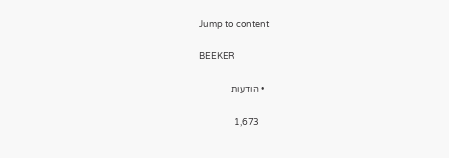Jump to content

BEEKER

  • הודעות

    1,673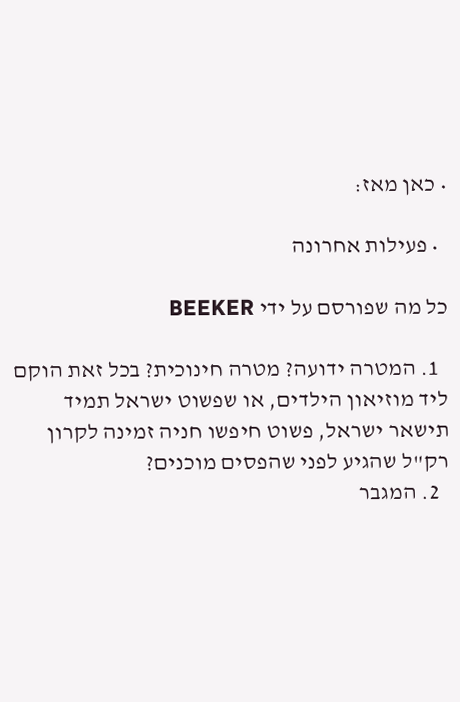• כאן מאז:

  • פעילות אחרונה

כל מה שפורסם על ידי BEEKER

  1. המטרה ידועה? מטרה חינוכית? בכל זאת הוקם ליד מוזיאון הילדים, או שפשוט ישראל תמיד תישאר ישראל, פשוט חיפשו חניה זמינה לקרון רק"ל שהגיע לפני שהפסים מוכנים?
  2. המגבר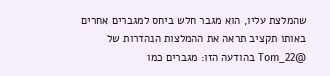שהמלצת עליו, הוא מגבר חלש ביחס למגברים אחרים באותו תקציב תראה את ההמלצות הנהדרות של @Tom_22 בהודעה הזו: מגברים כמו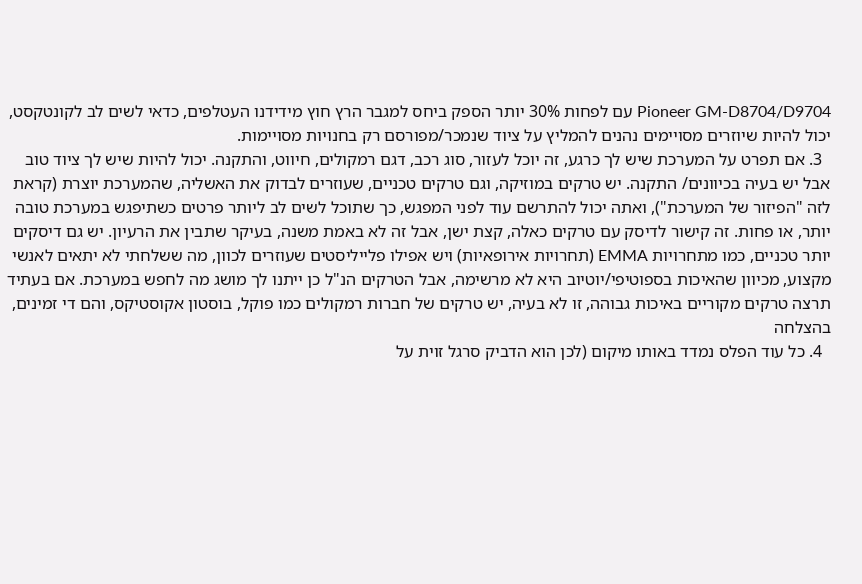Pioneer GM-D8704/D9704 עם לפחות 30% יותר הספק ביחס למגבר הרץ חוץ מידידנו העטלפים, כדאי לשים לב לקונטקסט, יכול להיות שיוזרים מסויימים נהנים להמליץ על ציוד שנמכר/מפורסם רק בחנויות מסויימות.
  3. אם תפרט על המערכת שיש לך כרגע, זה יוכל לעזור, סוג רכב, דגם רמקולים, חיווט, והתקנה. יכול להיות שיש לך ציוד טוב אבל יש בעיה בכיוונים/ התקנה. יש טרקים במוזיקה, וגם טרקים טכניים, שעוזרים לבדוק את האשליה, שהמערכת יוצרת (קראת לזה "הפיזור של המערכת"), ואתה יכול להתרשם עוד לפני המפגש, כך שתוכל לשים לב ליותר פרטים כשתיפגש במערכת טובה יותר, או פחות. זה קישור לדיסק עם טרקים כאלה, קצת ישן, אבל זה לא באמת משנה, בעיקר שתבין את הרעיון. יש גם דיסקים יותר טכניים, כמו מתחרויות EMMA (תחרויות אירופאיות) ויש אפילו פלייליסטים שעוזרים לכוון, מה ששלחתי לא יתאים לאנשי מקצוע, מכיוון שהאיכות בספוטיפי/יוטיוב היא לא מרשימה, אבל הטרקים הנ"ל כן ייתנו לך מושג מה לחפש במערכת. אם בעתיד תרצה טרקים מקוריים באיכות גבוהה, זו לא בעיה, יש טרקים של חברות רמקולים כמו פוקל, בוסטון אקוסטיקס, והם די זמינים, בהצלחה
  4. כל עוד הפלס נמדד באותו מיקום (לכן הוא הדביק סרגל זוית על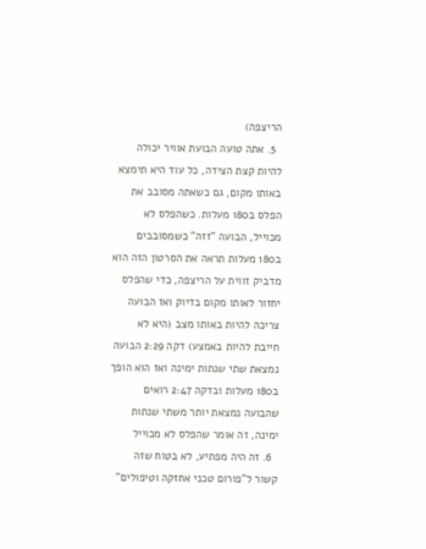הריצפה)
  5. אתה טועה הבועת אוויר יכולה להיות קצת הצידה, כל עוד היא תימצא באותו מקום, גם כשאתה מסובב את הפלס ב180 מעלות. כשהפלס לא מכוייל, הבועה "זזה" כשמסובבים ב180 מעלות תראה את הסרטון הזה הוא מדביק זווית על הריצפה, כדי שהפלס יחזור לאותו מקום בדיוק ואז הבועה צריכה להיות באותו מצב (היא לא חייבת להיות באמצע) דקה 2:29 הבועה נמצאת שתי שנתות ימינה ואז הוא הופך ב180 מעלות ובדקה 2:47 רואים שהבועה נמצאת יותר משתי שנתות ימינה, זה אומר שהפלס לא מכוייל
  6. זה היה מפתיע, לא בטוח שזה קשור ל"פורום טכני אחזקה וטיפולים"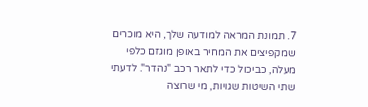7. תמונת המראה למודעה שלך, היא מוכרים שמקפיצים את המחיר באופן מוגזם כלפי מעלה, כביכול כדי לתאר רכב "נהדר". לדעתי שתי השיטות שגויות, מי שרוצה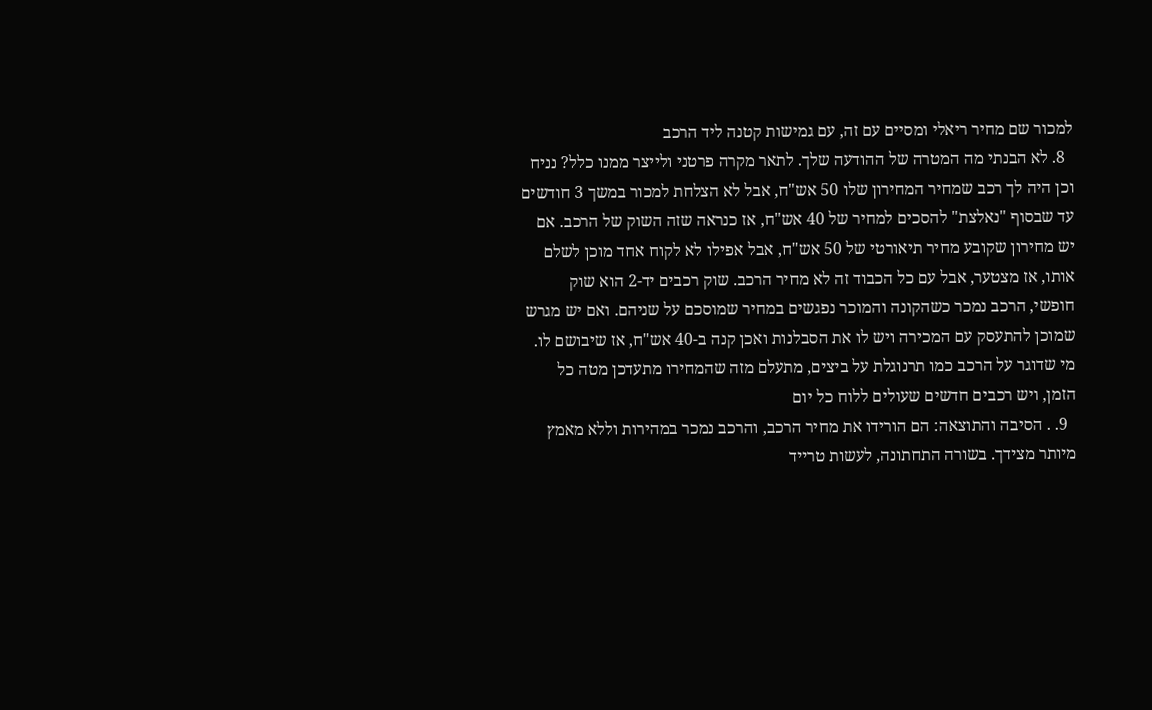למכור שם מחיר ריאלי ומסיים עם זה, עם גמישות קטנה ליד הרכב
  8. לא הבנתי מה המטרה של ההודעה שלך. לתאר מקרה פרטני ולייצר ממנו כלל? נניח וכן היה לך רכב שמחיר המחירון שלו 50 אש"ח, אבל לא הצלחת למכור במשך 3 חודשים עד שבסוף "נאלצת" להסכים למחיר של 40 אש"ח, אז כנראה שזה השוק של הרכב. אם יש מחירון שקובע מחיר תיאורטי של 50 אש"ח, אבל אפילו לא לקוח אחד מוכן לשלם אותו, אז מצטער, אבל עם כל הכבוד זה לא מחיר הרכב. שוק רכבים יד-2 הוא שוק חופשי, הרכב נמכר כשהקונה והמוכר נפגשים במחיר שמוסכם על שניהם. ואם יש מגרש שמוכן להתעסק עם המכירה ויש לו את הסבלנות ואכן קנה ב-40 אש"ח, אז שיבושם לו. מי שדוגר על הרכב כמו תרנוגלת על ביצים, מתעלם מזה שהמחירו מתעדכן מטה כל הזמן, ויש רכבים חדשים שעולים ללוח כל יום
  9. . הסיבה והתוצאה: הם הורידו את מחיר הרכב, והרכב נמכר במהירות וללא מאמץ מיותר מצידך. בשורה התחתונה, לעשות טרייד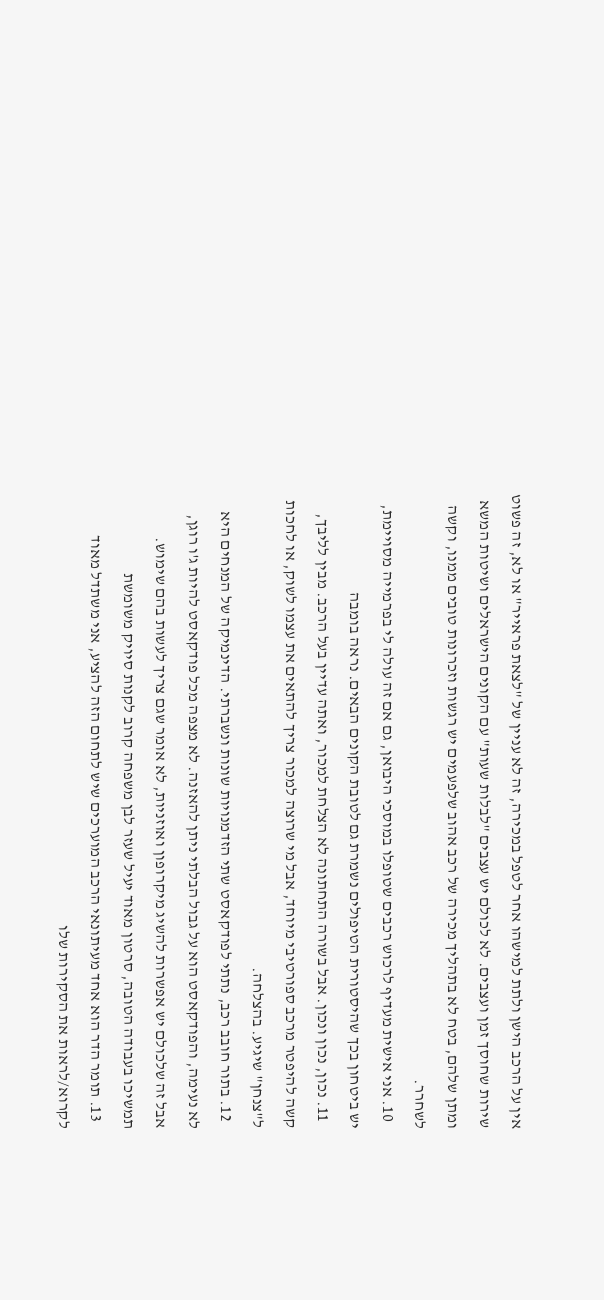אין על הרכב הישן ולתת למישהו אחר לטפל במכירה, זה לא עניין של "לצאת פראייר" או לא, זה פשוט שירות שחוסך זמן ועצבים. לא לכולם יש עצבים "לבלות שעות" עם הקונים הישראלים ושיטות המשא ומתן שלהם, בטח לא בתהליך מכירה של רכב אהוב שלפעמים יש רגשות וזכרונות טובים ממנו, וקשה לשחרר.
  10. אני אישית מעדיף לרכוש רכבים שטופלו במוסכי היבואן, גם אם זה עולה לי בפרמייה מסויימת, יש ביטחון בכך שהיסטורית הטיפולים נשמרת גם לטובת הקונים הבאים. נראה בומבה
  11. נכון, נכון ונכון. אבל בשורה התחתונה לא הצלחת למכור, ואתה עדיין בעל הרכב. מבין לליבך, קשה להיפטר מרכב ספורטיבי מיוחד, אבל מי שרוצה למכור צריך להתאים את עצמו לשוק, או לחכות ל"צנחן" שיגיע. בהצלחה.
  12. בתור חובב רכב, נתתי לפודקאסט שתי הזדמנויות שונות ונשברתי. הדינמיקה של המנחים היא לא נעימה, והפודקאסט הוא על גבול הבלתי ניתן להאזנה. לא מצפה מכל פודקאסט להיות ג'ו רוגן, אבל זה שלכולם יש אפשרות להשיג מיקרופון ואוזניות, לא אומר שגם צריך לעשות בהם שימוש. תמשיכו בעבודה הטובה, סרטון מאוד יעיל שעזר לבן משפחה קרוב לקנות סיויק משומשת
  13. תומר הדר הוא אחד מעיתונאי הרכב המוערכים שיש לתחום הזה להציע, אני משתדל מאוד לקרוא/לראות את הסקירות שלו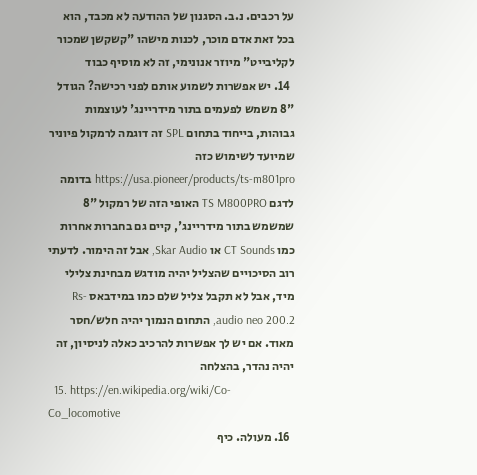על רכבים. נ.ב. הסגנון של ההודעה לא מכבד, הוא בכל זאת אדם מוכר, לכנות מישהו "קשקשן שמכור לקליבייט" מיוזר אנונימי, זה לא מוסיף כבוד
  14. יש אפשרות לשמוע אותם לפני רכישה? הגודל "8 משמש לפעמים בתור מידריינג' לעוצמות גבוהות, בייחוד בתחום SPL זה דוגמה לרמקול פיוניר שמיועד לשימוש כזה https://usa.pioneer/products/ts-m801pro בדומה לדגם TS M800PRO האופי הזה של רמקול "8 שמשמש בתור מידריינג', קיים גם בחברות אחרות כמו CT Sounds או Skar Audio, אבל זה הימור. לדעתי רוב הסיכויים שהצליל יהיה מודגש מבחינת צלילי מיד, אבל לא תקבל צליל שלם כמו במידבאס Rs-audio neo 200.2, התחום הנמוך יהיה חלש/חסר מאוד. אם יש לך אפשרות להרכיב כאלה לניסיון, זה יהיה נהדר, בהצלחה
  15. https://en.wikipedia.org/wiki/Co-Co_locomotive
  16. מעולה. כיף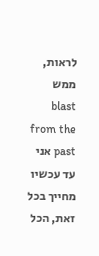לראות, ממש blast from the past אני עד עכשיו מחייך בכל זאת, הכל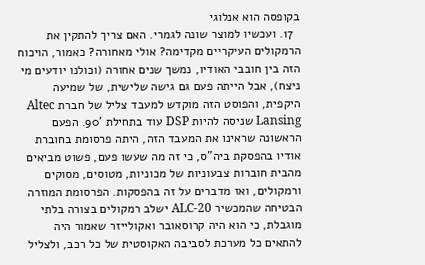בקופסה הוא אנלוגי
  17. ועכשיו למוצר שונה לגמרי. האם צריך להתקין את הרמקולים העיקריים מקדימה? אולי מאחורה? כאמור, הויכוח הזה בין חובבי האודיו, נמשך שנים אחורה (וכולנו יודעים מי ניצח), אבל הייתה פעם גם גישה שלישית, של שמיעה היקפית, והפוסט הזה מוקדש למעבד צליל של חברת Altec Lansing שניסה להיות DSP עוד בתחילת '90. הפעם הראשונה שראינו את המעבד הזה, היתה פרסומת בחוברת אודיו בהפסקת ביה"ס, כי זה מה שעשו פעם, פשוט מביאים מהבית חוברות צבעוניות של מכוניות, מטוסים, מסוקים ורמקולים, ואז מדברים על זה בהפסקות. הפרסומת המוזרה הבטיחה שהמכשיר ALC-20 ישלב רמקולים בצורה בלתי מוגבלת, כי הוא היה קרוסאובר ואקולייזר שאמור היה להתאים כל מערכת לסביבה האקוסטית של כל רכב, ולצליל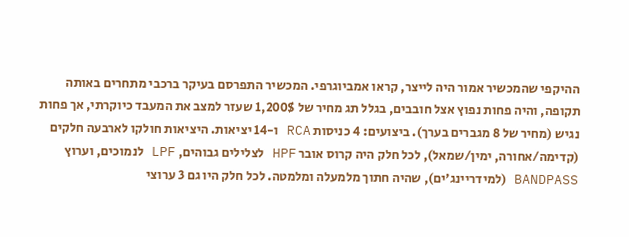ההיקפי שהמכשיר אמור היה לייצר, קראו אמביוגרפי. המכשיר התפרסם בעיקר ברכבי מתחרים באותה תקופה, והיה פחות נפוץ אצל חובבים, בגלל תג מחיר של 1,200$ שעזר למצב את המעבד כיוקרתי, אך פחות נגיש (מחיר של 8 מגברים בערך). ביצועים: 4 כניסות RCA ו-14 יציאות. היציאות חולקו לארבעה חלקים (קדימה/אחורה, ימין/שמאל), לכל חלק היה קרוס אובר HPF לצלילים גבוהים, LPF לנמוכים, וערוץ BANDPASS (למידריינג'ים), שהיה חתוך מלמעלה ומלמטה. לכל חלק היו גם 3 ערוצי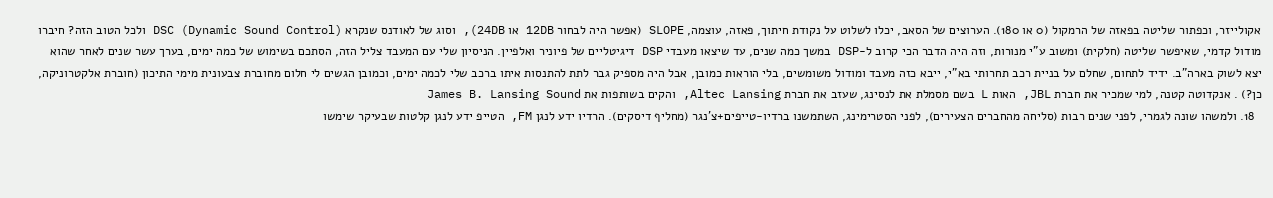אקולייזר, וכפתור שליטה בפאזה של הרמקול (0 או 180). הערוצים של הסאב, יכלו לשלוט על נקודת חיתוך, פאזה, עוצמה, SLOPE (אפשר היה לבחור 12DB או 24DB), וסוג של לאודנס שנקרא DSC (Dynamic Sound Control) ולכל הטוב הזה? חיברו מודול קדמי, שאיפשר שליטה (חלקית) ומשוב ע"י מנורות, וזה היה הדבר הכי קרוב ל-DSP במשך כמה שנים, עד שיצאו מעבדי DSP דיגיטליים של פיוניר ואלפיין. הניסיון שלי עם המעבד צליל הזה, הסתכם בשימוש של כמה ימים, בערך עשר שנים לאחר שהוא יצא לשוק בארה"ב. ידיד לתחום, שחלם על בניית רכב תחרותי בא"י, ייבא כזה מעבד ומודול משומשים, בלי הוראות כמובן, אבל היה מספיק גבר לתת להתנסות איתו ברכב שלי לכמה ימים, וכמובן הגשים לי חלום מחוברת צבעונית מימי התיכון (חוברת אלקטרוניקה, כן?) . אנקדוטה קטנה, למי שמכיר את חברת JBL, האות L בשם מסמלת את לנסינג, שעזב את חברת Altec Lansing, והקים בשותפות את James B. Lansing Sound
  18. ולמשהו שונה לגמרי, לפני שנים רבות (סליחה מהחברים הצעירים), לפני הסטרימינג, השתמשנו ברדיו-טייפים+צ'נגר (מחליף דיסקים). הרדיו ידע לנגן FM, הטייפ ידע לנגן קלטות שבעיקר שימשו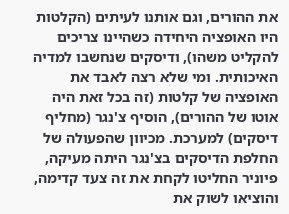את ההורים, וגם אותנו לעיתים (הקלטות היו האופציה היחידה כשהיינו צריכים להקליט משהו), ודיסקים שנחשבו למדיה האיכותית. ומי שלא רצה לאבד את האופציה של קלטות (זה בכל זאת היה אוטו של ההורים), הוסיף צ'נגר (מחליף דיסקים) למערכת. מכיוון שהפעולה של החלפת הדיסקים בצ'נגר היתה מעיקה, פיוניר החליטו לקחת את זה צעד קדימה, והוציאו לשוק את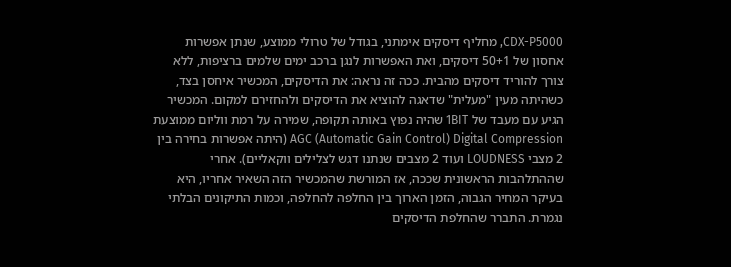CDX-P5000, מחליף דיסקים אימתני, בגודל של טרולי ממוצע, שנתן אפשרות אחסון של 50+1 דיסקים, ואת האפשרות לנגן ברכב ימים שלמים ברציפות, ללא צורך להוריד דיסקים מהבית. ככה זה נראה: את הדיסקים, המכשיר איחסן בצד, כשהיתה מעין "מעלית" שדאגה להוציא את הדיסקים ולהחזירם למקום. המכשיר הגיע עם מעבד של 1BIT שהיה נפוץ באותה תקופה, שמירה על רמת ווליום ממוצעת AGC (Automatic Gain Control) Digital Compression (היתה אפשרות בחירה בין 2 מצבי LOUDNESS ועוד 2 מצבים שנתנו דגש לצלילים ווקאליים). אחרי שההתלהבות הראשונית שככה, אז המורשת שהמכשיר הזה השאיר אחריו, היא בעיקר המחיר הגבוה, הזמן הארוך בין החלפה להחלפה, וכמות התיקונים הבלתי נגמרת. התברר שהחלפת הדיסקים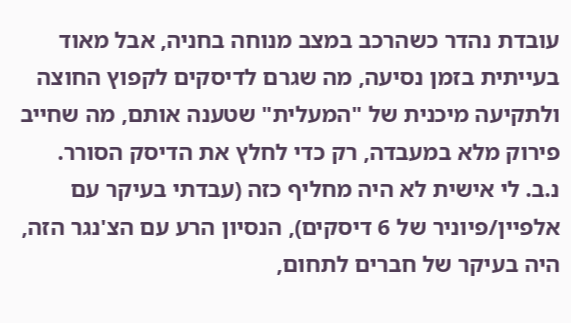עובדת נהדר כשהרכב במצב מנוחה בחניה, אבל מאוד בעייתית בזמן נסיעה, מה שגרם לדיסקים לקפוץ החוצה ולתקיעה מיכנית של "המעלית" שטענה אותם, מה שחייב פירוק מלא במעבדה, רק כדי לחלץ את הדיסק הסורר. נ.ב. לי אישית לא היה מחליף כזה (עבדתי בעיקר עם אלפיין/פיוניר של 6 דיסקים), הנסיון הרע עם הצ'נגר הזה, היה בעיקר של חברים לתחום,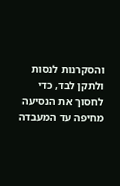והסקרנות לנסות ולתקן לבד, כדי לחסוך את הנסיעה מחיפה עד המעבדה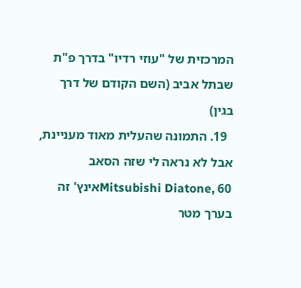המרכזית של "עוזי רדיו" בדרך פ"ת שבתל אביב (השם הקודם של דרך בגין)
  19. התמונה שהעלית מאוד מעניינת, אבל לא נראה לי שזה הסאב Mitsubishi Diatone, 60אינץ' זה בערך מטר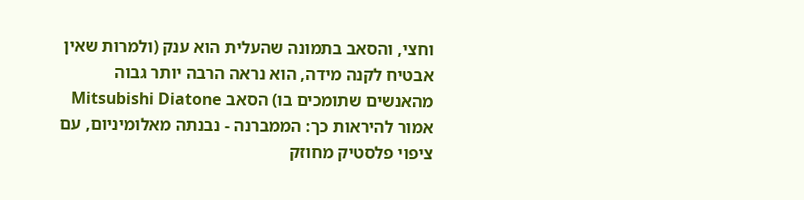וחצי, והסאב בתמונה שהעלית הוא ענק (ולמרות שאין אבטיח לקנה מידה, הוא נראה הרבה יותר גבוה מהאנשים שתומכים בו) הסאב Mitsubishi Diatone אמור להיראות כך: הממברנה - נבנתה מאלומיניום, עם ציפוי פלסטיק מחוזק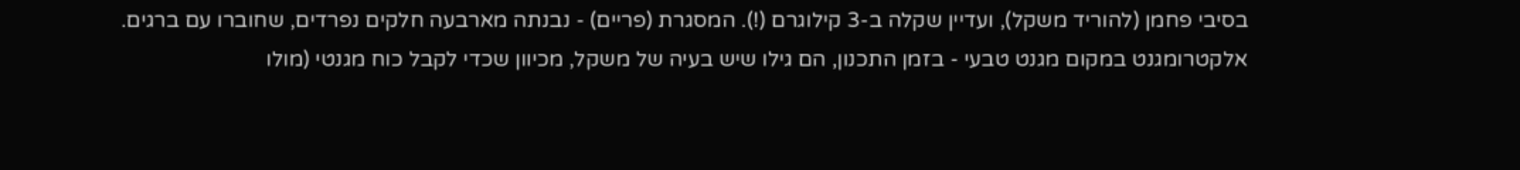בסיבי פחמן (להוריד משקל), ועדיין שקלה ב-3 קילוגרם (!). המסגרת (פריים) - נבנתה מארבעה חלקים נפרדים, שחוברו עם ברגים. אלקטרומגנט במקום מגנט טבעי - בזמן התכנון, הם גילו שיש בעיה של משקל, מכיוון שכדי לקבל כוח מגנטי (מולו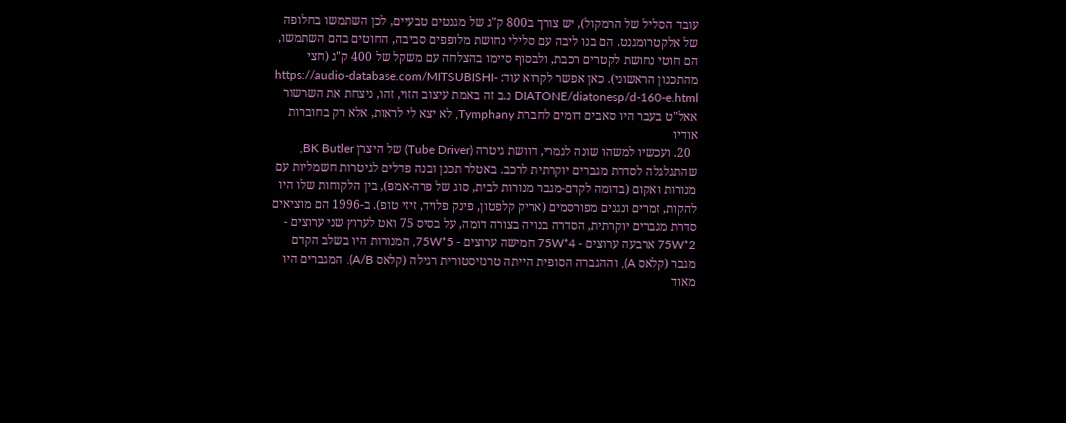עובד הסליל של הרמקול), יש צורך ב800 ק"ג של מגנטים טבעיים, לכן השתמשו בחלופה של אלקטרומגנט. הם בנו ליבה עם סלילי נחושת מלופפים סביבה, החוטים בהם השתמשו, הם חוטי נחושת לקטרים רכבת, ולבסוף סיימו בהצלחה עם משקל של 400 ק"ג (חצי מהתכנון הראשוני). כאן אפשר לקרוא עוד: https://audio-database.com/MITSUBISHI-DIATONE/diatonesp/d-160-e.html נ.ב זה באמת עיצוב הזוי, זהו, ניצחת את השרשור אאל"ט בעבר היו סאבים דומים לחברת Tymphany, לא יצא לי לראות, אלא רק בחוברות אודיו
  20. ועכשיו למשהו שונה לגמרי, דוושת גיטרה (Tube Driver) של היצרן BK Butler, שהתגלגלה לסדרת מגברים יוקרתית לרכב. באטלר תכנן ובנה פדלים לגיטרות חשמליות עם מנורות ואקום (בדומה לקדם-מגבר מנורות לבית, סוג של פרה-אמפ), בין הלקוחות שלו היו להקות, זמרים ונגנים מפורסמים (אריק קלפטון, פינק פלויד, זיזי טופ). ב-1996 הם מוציאים סדרת מגברים יוקרתית, הסדרה בנויה בצורה דומה, על בסיס 75 ואט לערוץ שני ערוצים - 2*75W ארבעה ערוצים - 4*75W חמישה ערוצים - 5*75W, המנורות היו בשלב הקדם מגבר (קלאס A), וההגברה הסופית הייתה טרנזיסטורית רגילה (קלאס A/B). המגברים היו מאוד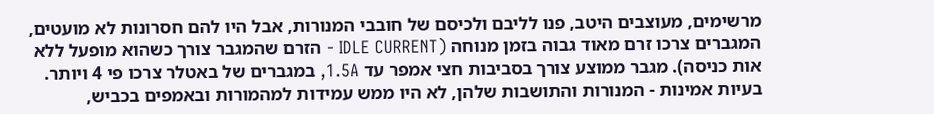מרשימים, מעוצבים היטב, פנו לליבם ולכיסם של חובבי המנורות, אבל היו להם חסרונות לא מועטים, המגברים צרכו זרם מאוד גבוה בזמן מנוחה (IDLE CURRENT - הזרם שהמגבר צורך כשהוא מופעל ללא אות כניסה). מגבר ממוצע צורך בסביבות חצי אמפר עד 1.5A, במגברים של באטלר צרכו פי 4 ויותר. בעיות אמינות - המנורות והתושבות שלהן, לא היו ממש עמידות למהמורות ובאמפים בכביש,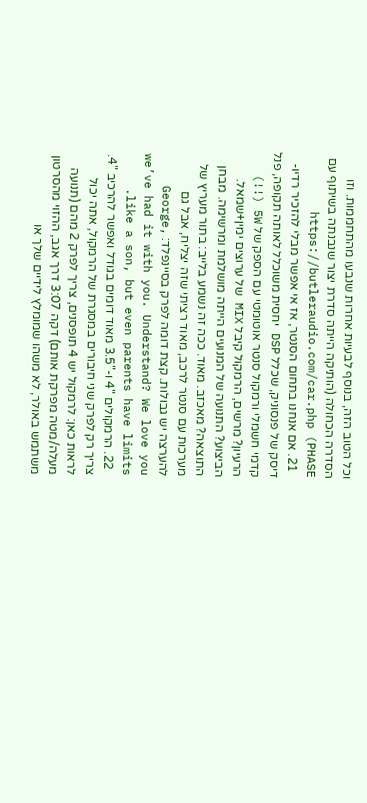וכל הטוב הזה, בנוסף לבעיות אחרות שנבעו מהתחממות. וזו הסדרה הכחולה (הותיקה הייתה סדרת יצור שנבנתה בשיתוף עם PHASE) https://butleraudio.com/car.php
  21. אם אנחנו בתחום הסנטר, אז אי אפשר מבלי להזכיר רדיו-דיסק של פנסוניק, שכלל DSP יחסית משוכלל לאותה תקופה, פנל קדמי חשמלי ורמקול סנטר אוטומטי עם הספק של 5W (!!) הרעיון? מרשים, הרמקול קיבל MIX של ערוצים ימין+שמאל. הביצוע? התנועה של המנועים הייתה מושלמת ומרשימה. מבחן התוצאה? מאכזב. מאוד. ככה זה נשמע בלייב: בתור מעריץ של מערכות עם סנטר לרכב, מאוד רציתי שזה יצליח, אבל גם להערצה יש גבולות. קצת דומה לפרק בסיינפלד: George, we’ve had it with you. Understand? We love you like a son, but even parents have limits.
  22. הרמקולים "4 ו-"3.5 מאוד דומים בגודל ואפשר להרכיב "4. צריך רק לפרק שני חיבורים במסגרת של הרמקול, אתה יכול לראות כאן: לרמקול יש 4 תופסנים, צריך לפרק 2 מהם (תנועה מעלה/מטה מפרקת אותם) דקה 3:07 דרך אגב, ההזוי מהסרטון משתמש באולר, לא משהו שמומלץ לידיים שלך או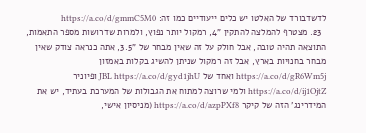לדשדבורד של האלטו יש כלים ייעודיים כמו זה: https://a.co/d/gmmC5M0
  23. מצטרף להמלצה להתקין "4, רמקול יותר נפוץ, ולמרות שדרושות מספר התאמות, התוצאה תהיה טובה, אבל חולק על זה שאין מבחר של "3.5, אתה כנראה צודק שאין מבחר בחנויות בארץ, אבל זה רמקול שניתן להשיג בקלות באמזון https://a.co/d/gR6Wm5j ואחד של JBL https://a.co/d/gyd1jhU ופיוניר https://a.co/d/ij1OjtZ ולמי שרוצה למתוח את הגבולות של המערכת בעתיד, יש את המידרינג' הזה של קיקר https://a.co/d/azpPXf8 (מניסיון אישי,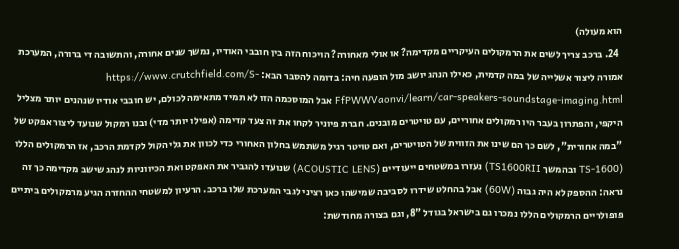הוא מעולה)
  24. ברכב צריך לשים את הרמקולים העיקריים מקדימה? או אולי מאחורה? הויכוח הזה בין חובבי האודיו, נמשך שנים אחורה, והתשובה די ברורה, המערכת אמורה ליצור אשלייה של במה קדמית, כאילו הנהג יושב מול הופעה חיה: בדומה להסבר הבא: https://www.crutchfield.com/S-FfPWWVaonvi/learn/car-speakers-soundstage-imaging.html אבל המוסכמה הזו לא תמיד מתאימה לכולם, יש חובבי אודיו שנהנים יותר מצליל היקפי, והפתרון בעבר היו רמקולים אחוריים, עם טויטרים מובנים. חברת פיוניר לקחו את זה צעד קדימה (אפילו יותר מדי) ובנו רמקול שנועד ליצור אפקט של "במה אחורית", לשם כך הם שינו את הזווית של הטויטרים, ואם טויטר רגיל משתמש בחלון האחורי כדי לכוון את גלי הקול לקדמת הרכב, אז הרמקולים הללו (TS-1600 ובהמשך TS1600RII) נעזרו במשטחים ייעודיים (ACOUSTIC LENS) שנועדו להגביר את האפקט ואת הכיווניות לנהג שישב מקדימה כך זה נראה: ההספק לא היה גבוה (60W) אבל בהחלט שידרו לסביבה שמישהו כאן רציני לגבי המערכת שלו ברכב. הרעיון למשטחי ההחזרה הגיע מרמקולים ביתיים פופולריים הרמקולים הללו נמכרו גם בישראל בגודל "8, וגם בצורה מחודשת: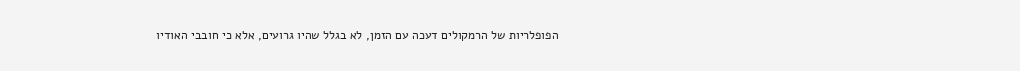הפופלריות של הרמקולים דעכה עם הזמן, לא בגלל שהיו גרועים, אלא כי חובבי האודיו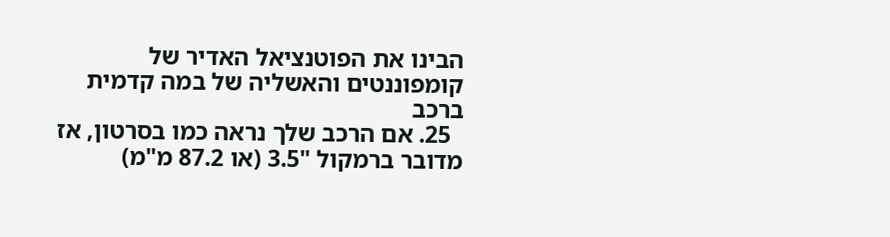הבינו את הפוטנציאל האדיר של קומפוננטים והאשליה של במה קדמית ברכב
  25. אם הרכב שלך נראה כמו בסרטון, אז מדובר ברמקול "3.5 (או 87.2 מ"מ)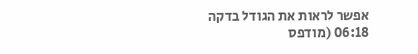אפשר לראות את הגודל בדקה 06:18 (מודפס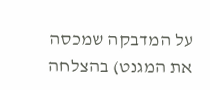על המדבקה שמכסה את המגנט) בהצלחה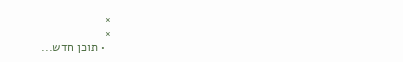×
×
  • תוכן חדש...